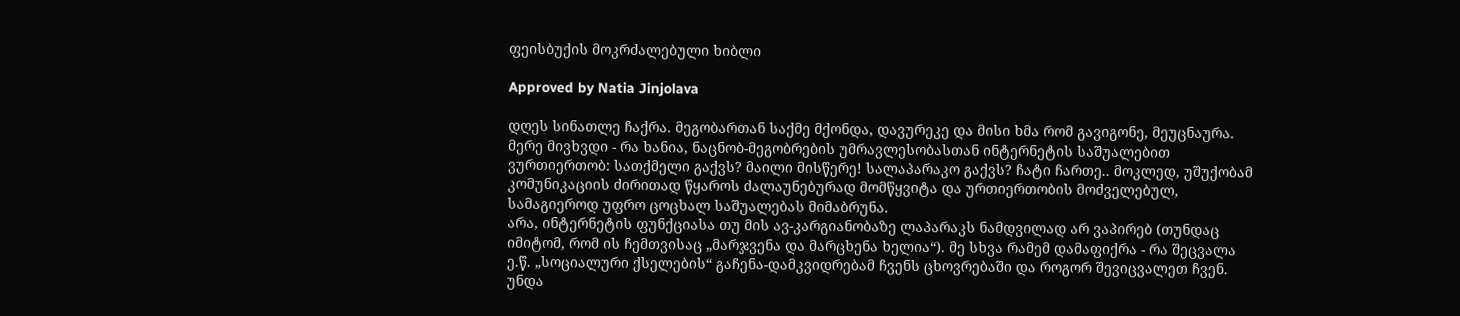ფეისბუქის მოკრძალებული ხიბლი

Approved by Natia Jinjolava

დღეს სინათლე ჩაქრა. მეგობართან საქმე მქონდა, დავურეკე და მისი ხმა რომ გავიგონე, მეუცნაურა. მერე მივხვდი - რა ხანია, ნაცნობ-მეგობრების უმრავლესობასთან ინტერნეტის საშუალებით ვურთიერთობ: სათქმელი გაქვს? მაილი მისწერე! სალაპარაკო გაქვს? ჩატი ჩართე.. მოკლედ, უშუქობამ კომუნიკაციის ძირითად წყაროს ძალაუნებურად მომწყვიტა და ურთიერთობის მოძველებულ, სამაგიეროდ უფრო ცოცხალ საშუალებას მიმაბრუნა.
არა, ინტერნეტის ფუნქციასა თუ მის ავ-კარგიანობაზე ლაპარაკს ნამდვილად არ ვაპირებ (თუნდაც იმიტომ, რომ ის ჩემთვისაც „მარჯვენა და მარცხენა ხელია“). მე სხვა რამემ დამაფიქრა - რა შეცვალა ე.წ. „სოციალური ქსელების“ გაჩენა-დამკვიდრებამ ჩვენს ცხოვრებაში და როგორ შევიცვალეთ ჩვენ.
უნდა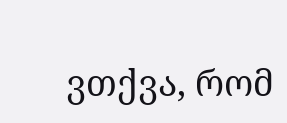ვთქვა, რომ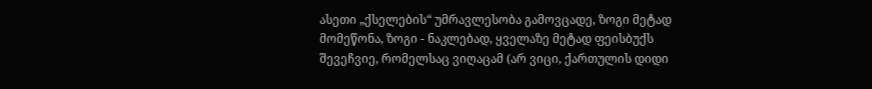ასეთი „ქსელების“ უმრავლესობა გამოვცადე, ზოგი მეტად მომეწონა, ზოგი - ნაკლებად, ყველაზე მეტად ფეისბუქს შევეჩვიე, რომელსაც ვიღაცამ (არ ვიცი, ქართულის დიდი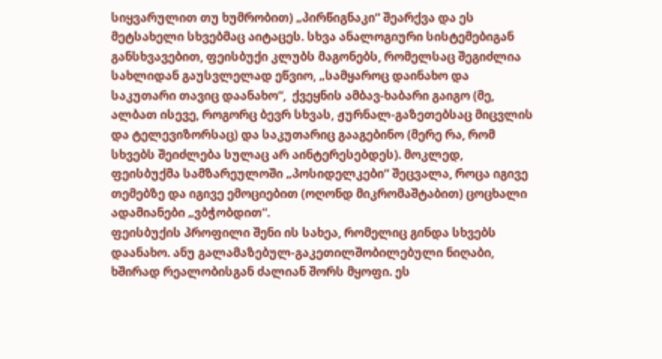სიყვარულით თუ ხუმრობით) „პირწიგნაკი“ შეარქვა და ეს მეტსახელი სხვებმაც აიტაცეს. სხვა ანალოგიური სისტემებიგან განსხვავებით, ფეისბუქი კლუბს მაგონებს, რომელსაც შეგიძლია სახლიდან გაუსვლელად ეწვიო, „სამყაროც დაინახო და საკუთარი თავიც დაანახო“,  ქვეყნის ამბავ-ხაბარი გაიგო (მე, ალბათ ისევე, როგორც ბევრ სხვას, ჟურნალ-გაზეთებსაც მიცვლის და ტელევიზორსაც) და საკუთარიც გააგებინო (მერე რა, რომ სხვებს შეიძლება სულაც არ აინტერესებდეს). მოკლედ, ფეისბუქმა სამზარეულოში „პოსიდელკები“ შეცვალა, როცა იგივე თემებზე და იგივე ემოციებით (ოღონდ მიკრომაშტაბით) ცოცხალი ადამიანები „ვბჭობდით“.
ფეისბუქის პროფილი შენი ის სახეა, რომელიც გინდა სხვებს დაანახო. ანუ გალამაზებულ-გაკეთილშობილებული ნიღაბი, ხშირად რეალობისგან ძალიან შორს მყოფი. ეს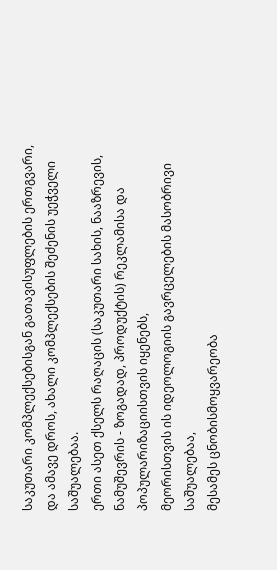საკუთარი კომპლექსებისგან გათავისუფლების ერთგვარი, და ამავე დროს, ახალი კომპლექსების შეძენის უეჭველი საშუალებაა.
ერთი ასეთ ქსელს რაღაცის (საკუთარი სახის, ნააზრევის, ნამუშევრის - ზოგადად, პროდუქტის) რეკლამისა და პოპულარიზაციისთვის იყენებს,
მეორისთვის ის იდეოლოგიის გავრცელების მასობრივი საშუალებაა,
მესამეს ცნობისმოყვარეობა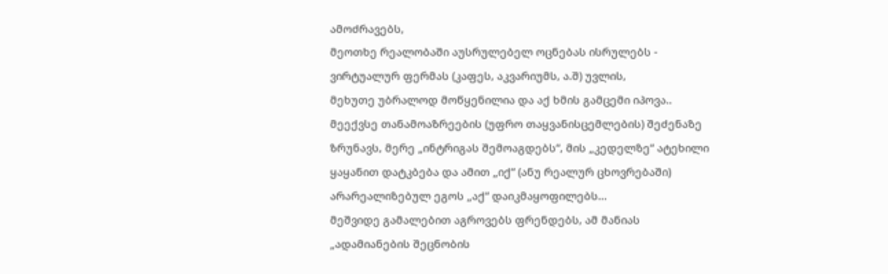ამოძრავებს,
მეოთხე რეალობაში აუსრულებელ ოცნებას ისრულებს - ვირტუალურ ფერმას (კაფეს, აკვარიუმს, ა.შ) უვლის,
მეხუთე უბრალოდ მოწყენილია და აქ ხმის გამცემი იპოვა..
მეექვსე თანამოაზრეების (უფრო თაყვანისცემლების) შეძენაზე ზრუნავს, მერე „ინტრიგას შემოაგდებს“, მის „კედელზე“ ატეხილი ყაყანით დატკბება და ამით „იქ“ (ანუ რეალურ ცხოვრებაში) არარეალიზებულ ეგოს „აქ“ დაიკმაყოფილებს...
მეშვიდე გამალებით აგროვებს ფრენდებს, ამ მანიას „ადამიანების შეცნობის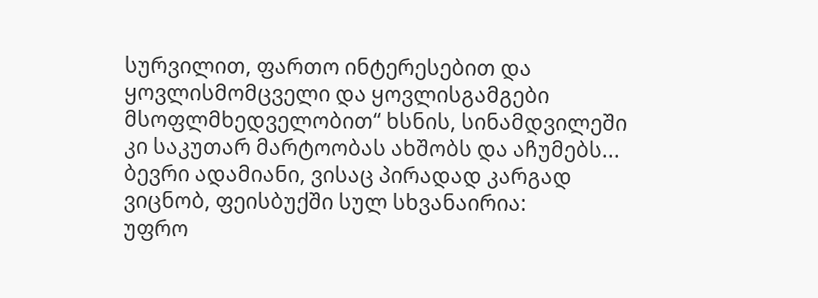სურვილით, ფართო ინტერესებით და ყოვლისმომცველი და ყოვლისგამგები მსოფლმხედველობით“ ხსნის, სინამდვილეში კი საკუთარ მარტოობას ახშობს და აჩუმებს...
ბევრი ადამიანი, ვისაც პირადად კარგად ვიცნობ, ფეისბუქში სულ სხვანაირია:
უფრო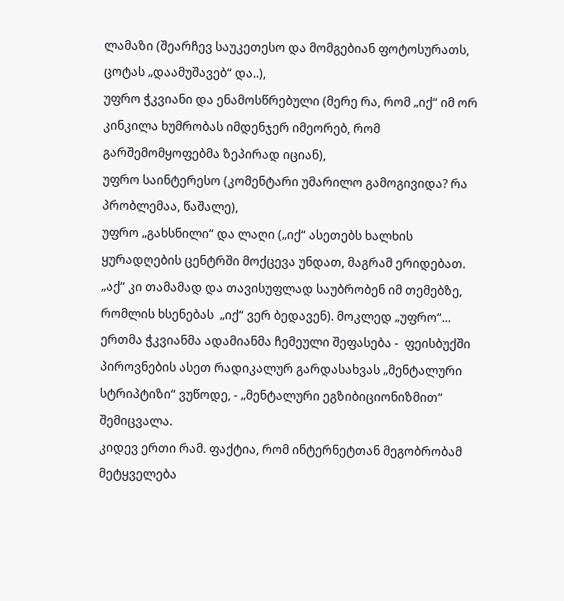ლამაზი (შეარჩევ საუკეთესო და მომგებიან ფოტოსურათს, ცოტას „დაამუშავებ“ და..),
უფრო ჭკვიანი და ენამოსწრებული (მერე რა, რომ „იქ“ იმ ორ კინკილა ხუმრობას იმდენჯერ იმეორებ, რომ გარშემომყოფებმა ზეპირად იციან),
უფრო საინტერესო (კომენტარი უმარილო გამოგივიდა? რა პრობლემაა, წაშალე),
უფრო „გახსნილი“ და ლაღი („იქ“ ასეთებს ხალხის ყურადღების ცენტრში მოქცევა უნდათ, მაგრამ ერიდებათ. „აქ“ კი თამამად და თავისუფლად საუბრობენ იმ თემებზე, რომლის ხსენებას  „იქ“ ვერ ბედავენ). მოკლედ „უფრო“...
ერთმა ჭკვიანმა ადამიანმა ჩემეული შეფასება -  ფეისბუქში პიროვნების ასეთ რადიკალურ გარდასახვას „მენტალური სტრიპტიზი“ ვუწოდე, - „მენტალური ეგზიბიციონიზმით“ შემიცვალა.
კიდევ ერთი რამ. ფაქტია, რომ ინტერნეტთან მეგობრობამ მეტყველება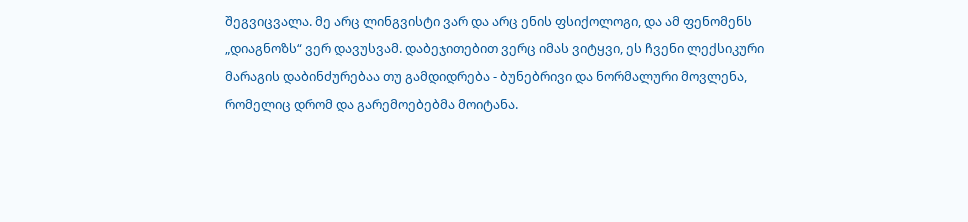შეგვიცვალა. მე არც ლინგვისტი ვარ და არც ენის ფსიქოლოგი, და ამ ფენომენს „დიაგნოზს“ ვერ დავუსვამ. დაბეჯითებით ვერც იმას ვიტყვი, ეს ჩვენი ლექსიკური მარაგის დაბინძურებაა თუ გამდიდრება - ბუნებრივი და ნორმალური მოვლენა, რომელიც დრომ და გარემოებებმა მოიტანა.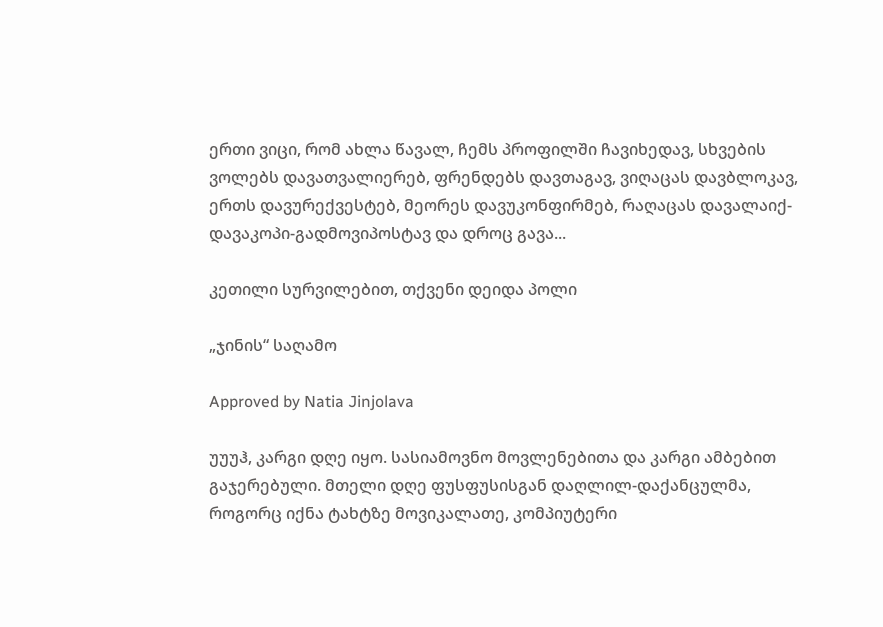ერთი ვიცი, რომ ახლა წავალ, ჩემს პროფილში ჩავიხედავ, სხვების ვოლებს დავათვალიერებ, ფრენდებს დავთაგავ, ვიღაცას დავბლოკავ, ერთს დავურექვესტებ, მეორეს დავუკონფირმებ, რაღაცას დავალაიქ-დავაკოპი-გადმოვიპოსტავ და დროც გავა...

კეთილი სურვილებით, თქვენი დეიდა პოლი

„ჯინის“ საღამო

Approved by Natia Jinjolava

უუუჰ, კარგი დღე იყო. სასიამოვნო მოვლენებითა და კარგი ამბებით გაჯერებული. მთელი დღე ფუსფუსისგან დაღლილ-დაქანცულმა, როგორც იქნა ტახტზე მოვიკალათე, კომპიუტერი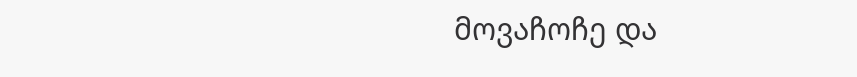მოვაჩოჩე და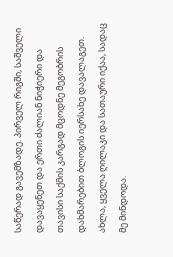საწერად გავემზადე. პირველ რიგში, საშველი დავაყენეთ და ერთი ძალიან ნიჭიერი და თავისი საქმის კარგად მცოდნე მეგობრის დახმარებით ბლოგის იერსახე დავალაგეთ. ახლა, ყველა ღილაკი და სათაური იქაა, სადაც მე მინდოდა.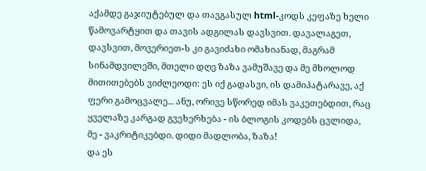აქამდე გაჯიუტებულ და თავგასულ html-კოდს კეფაზე ხელი წამოვარტყით და თავის ადგილას დავსვით. დავალაგეთ, დავსვით, მოვერიეთ-ს კი გავიძახი ომახიანად, მაგრამ სინამდვილეში, მთელი დღე ზაზა ვამუშავე და მე მხოლოდ მითითებებს ვიძლეოდი: ეს იქ გადასვი, ის დამიპატარავე, აქ ფერი გამოცვალე... ანუ, ორივე სწორედ იმას ვაკეთებდით, რაც ყველაზე კარგად გვეხერხება - ის ბლოგის კოდებს ცვლიდა, მე - ვაკრიტიკებდი. დიდი მადლობა, ზაზა!
და ეს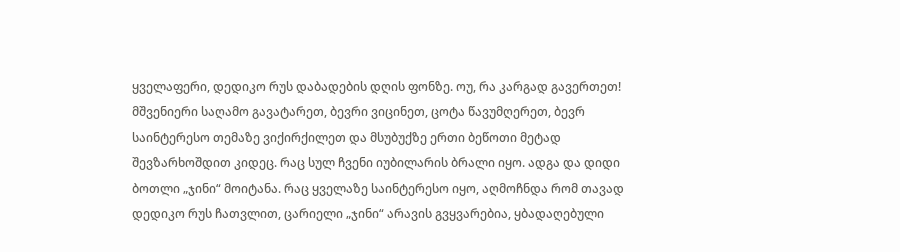ყველაფერი, დედიკო რუს დაბადების დღის ფონზე. ოუ, რა კარგად გავერთეთ! მშვენიერი საღამო გავატარეთ, ბევრი ვიცინეთ, ცოტა წავუმღერეთ, ბევრ საინტერესო თემაზე ვიქირქილეთ და მსუბუქზე ერთი ბეწოთი მეტად შევზარხოშდით კიდეც. რაც სულ ჩვენი იუბილარის ბრალი იყო. ადგა და დიდი ბოთლი „ჯინი“ მოიტანა. რაც ყველაზე საინტერესო იყო, აღმოჩნდა რომ თავად დედიკო რუს ჩათვლით, ცარიელი „ჯინი“ არავის გვყვარებია, ყბადაღებული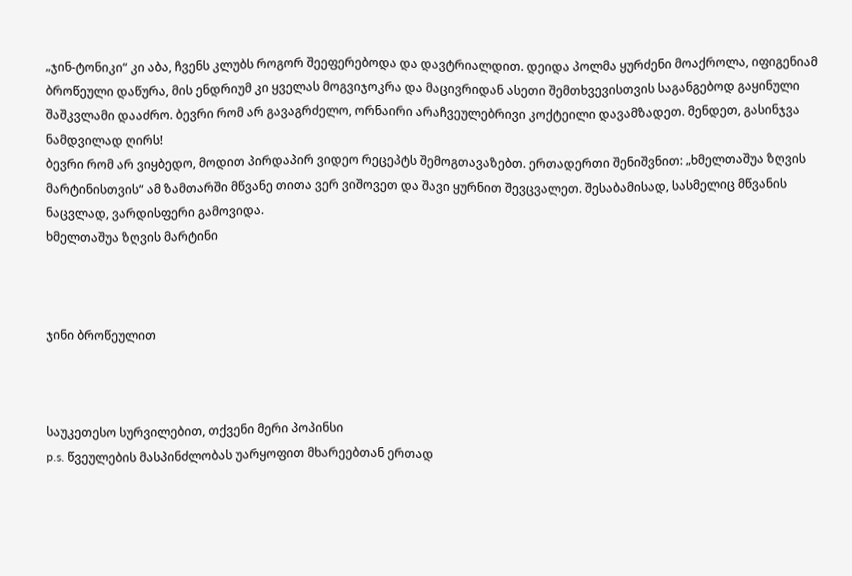„ჯინ-ტონიკი“ კი აბა, ჩვენს კლუბს როგორ შეეფერებოდა და დავტრიალდით. დეიდა პოლმა ყურძენი მოაქროლა, იფიგენიამ ბროწეული დაწურა, მის ენდრიუმ კი ყველას მოგვიჯოკრა და მაცივრიდან ასეთი შემთხვევისთვის საგანგებოდ გაყინული შაშკვლამი დააძრო. ბევრი რომ არ გავაგრძელო, ორნაირი არაჩვეულებრივი კოქტეილი დავამზადეთ. მენდეთ, გასინჯვა ნამდვილად ღირს!
ბევრი რომ არ ვიყბედო, მოდით პირდაპირ ვიდეო რეცეპტს შემოგთავაზებთ. ერთადერთი შენიშვნით: „ხმელთაშუა ზღვის მარტინისთვის“ ამ ზამთარში მწვანე თითა ვერ ვიშოვეთ და შავი ყურნით შევცვალეთ. შესაბამისად, სასმელიც მწვანის ნაცვლად, ვარდისფერი გამოვიდა.
ხმელთაშუა ზღვის მარტინი



ჯინი ბროწეულით



საუკეთესო სურვილებით, თქვენი მერი პოპინსი
p.s. წვეულების მასპინძლობას უარყოფით მხარეებთან ერთად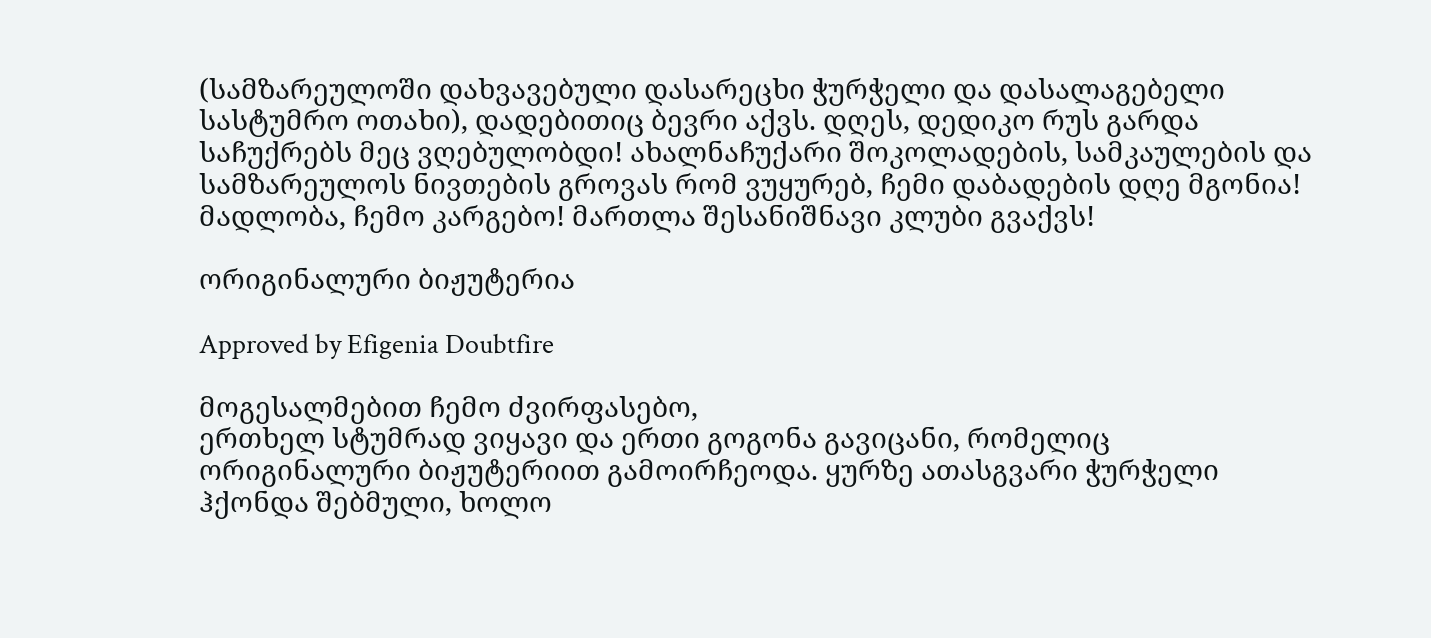(სამზარეულოში დახვავებული დასარეცხი ჭურჭელი და დასალაგებელი სასტუმრო ოთახი), დადებითიც ბევრი აქვს. დღეს, დედიკო რუს გარდა საჩუქრებს მეც ვღებულობდი! ახალნაჩუქარი შოკოლადების, სამკაულების და სამზარეულოს ნივთების გროვას რომ ვუყურებ, ჩემი დაბადების დღე მგონია! მადლობა, ჩემო კარგებო! მართლა შესანიშნავი კლუბი გვაქვს!

ორიგინალური ბიჟუტერია

Approved by Efigenia Doubtfire

მოგესალმებით ჩემო ძვირფასებო,
ერთხელ სტუმრად ვიყავი და ერთი გოგონა გავიცანი, რომელიც ორიგინალური ბიჟუტერიით გამოირჩეოდა. ყურზე ათასგვარი ჭურჭელი ჰქონდა შებმული, ხოლო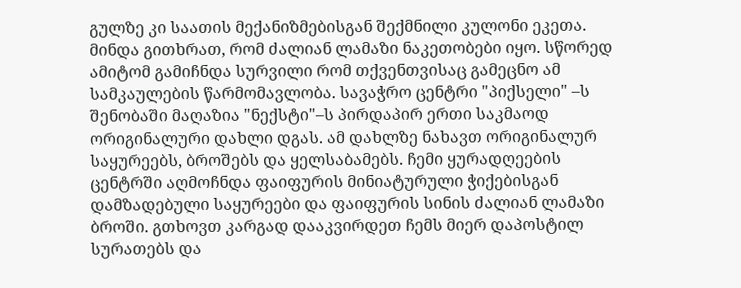გულზე კი საათის მექანიზმებისგან შექმნილი კულონი ეკეთა. მინდა გითხრათ, რომ ძალიან ლამაზი ნაკეთობები იყო. სწორედ ამიტომ გამიჩნდა სურვილი რომ თქვენთვისაც გამეცნო ამ სამკაულების წარმომავლობა. სავაჭრო ცენტრი "პიქსელი" –ს შენობაში მაღაზია "ნექსტი"–ს პირდაპირ ერთი საკმაოდ ორიგინალური დახლი დგას. ამ დახლზე ნახავთ ორიგინალურ საყურეებს, ბროშებს და ყელსაბამებს. ჩემი ყურადღეების ცენტრში აღმოჩნდა ფაიფურის მინიატურული ჭიქებისგან დამზადებული საყურეები და ფაიფურის სინის ძალიან ლამაზი ბროში. გთხოვთ კარგად დააკვირდეთ ჩემს მიერ დაპოსტილ სურათებს და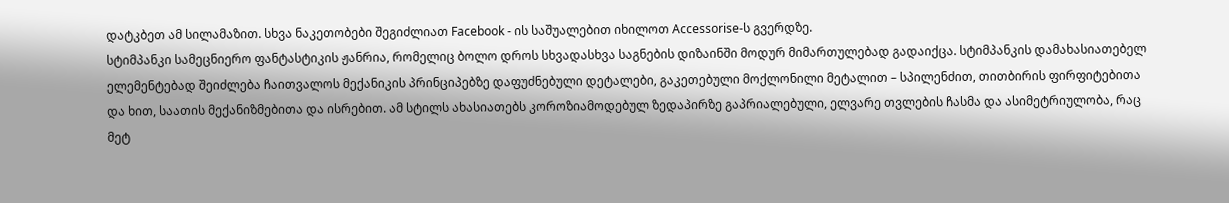დატკბეთ ამ სილამაზით. სხვა ნაკეთობები შეგიძლიათ Facebook - ის საშუალებით იხილოთ Accessorise-ს გვერდზე.
სტიმპანკი სამეცნიერო ფანტასტიკის ჟანრია, რომელიც ბოლო დროს სხვადასხვა საგნების დიზაინში მოდურ მიმართულებად გადაიქცა. სტიმპანკის დამახასიათებელ ელემენტებად შეიძლება ჩაითვალოს მექანიკის პრინციპებზე დაფუძნებული დეტალები, გაკეთებული მოქლონილი მეტალით – სპილენძით, თითბირის ფირფიტებითა და ხით, საათის მექანიზმებითა და ისრებით. ამ სტილს ახასიათებს კოროზიამოდებულ ზედაპირზე გაპრიალებული, ელვარე თვლების ჩასმა და ასიმეტრიულობა, რაც მეტ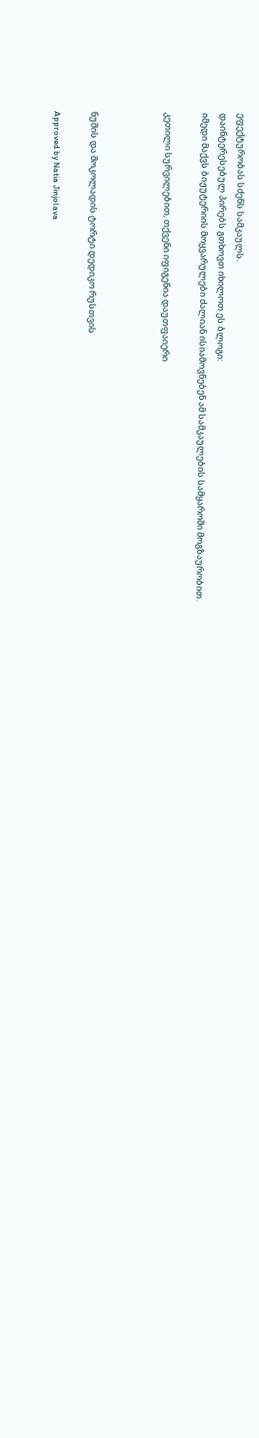ეფექტურობას სძენს სამკაულს.
დაინტერესებულ პირებს გთხოვთ იხილოთ ეს ბლოგი:
იმედი მაქვს ბიჟუტერიის მოყვარულები ძალიან ისიამოვნებენ ამ სამკაულების სამყაროში მოგზაურობით.

კეთილი სურვილებით, თქვენი იფიგენია დაუთფაიერი



ნუშის და შოკოლადის ტორტი დედიკო რუსთვის

Approved by Natia Jinjolava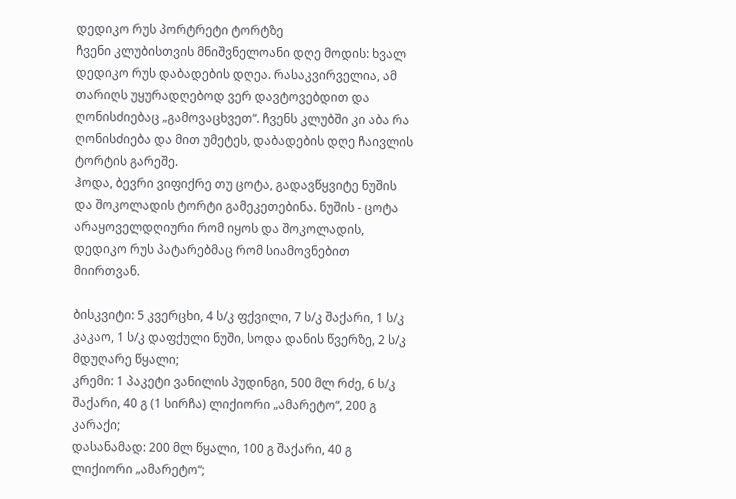დედიკო რუს პორტრეტი ტორტზე
ჩვენი კლუბისთვის მნიშვნელოანი დღე მოდის: ხვალ დედიკო რუს დაბადების დღეა. რასაკვირველია, ამ თარიღს უყურადღებოდ ვერ დავტოვებდით და ღონისძიებაც „გამოვაცხვეთ“. ჩვენს კლუბში კი აბა რა ღონისძიება და მით უმეტეს, დაბადების დღე ჩაივლის ტორტის გარეშე.
ჰოდა, ბევრი ვიფიქრე თუ ცოტა, გადავწყვიტე ნუშის და შოკოლადის ტორტი გამეკეთებინა. ნუშის - ცოტა არაყოველდღიური რომ იყოს და შოკოლადის, დედიკო რუს პატარებმაც რომ სიამოვნებით მიირთვან.

ბისკვიტი: 5 კვერცხი, 4 ს/კ ფქვილი, 7 ს/კ შაქარი, 1 ს/კ კაკაო, 1 ს/კ დაფქული ნუში, სოდა დანის წვერზე, 2 ს/კ მდუღარე წყალი;
კრემი: 1 პაკეტი ვანილის პუდინგი, 500 მლ რძე, 6 ს/კ შაქარი, 40 გ (1 სირჩა) ლიქიორი „ამარეტო“, 200 გ კარაქი;
დასანამად: 200 მლ წყალი, 100 გ შაქარი, 40 გ ლიქიორი „ამარეტო“;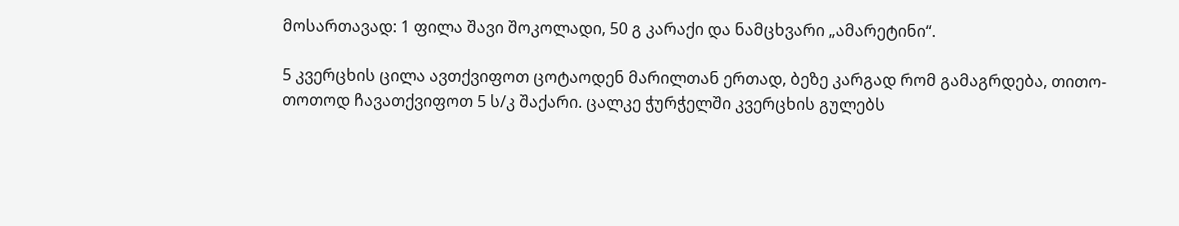მოსართავად: 1 ფილა შავი შოკოლადი, 50 გ კარაქი და ნამცხვარი „ამარეტინი“.

5 კვერცხის ცილა ავთქვიფოთ ცოტაოდენ მარილთან ერთად, ბეზე კარგად რომ გამაგრდება, თითო-თოთოდ ჩავათქვიფოთ 5 ს/კ შაქარი. ცალკე ჭურჭელში კვერცხის გულებს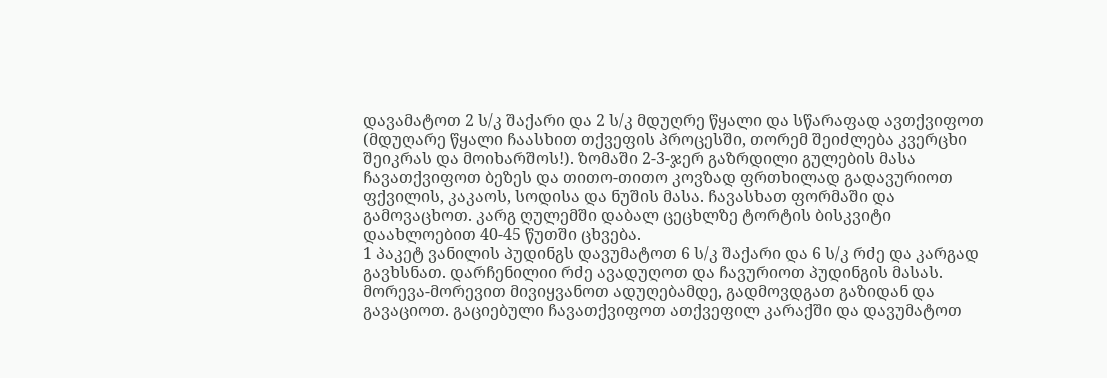დავამატოთ 2 ს/კ შაქარი და 2 ს/კ მდუღრე წყალი და სწარაფად ავთქვიფოთ (მდუღარე წყალი ჩაასხით თქვეფის პროცესში, თორემ შეიძლება კვერცხი შეიკრას და მოიხარშოს!). ზომაში 2-3-ჯერ გაზრდილი გულების მასა ჩავათქვიფოთ ბეზეს და თითო-თითო კოვზად ფრთხილად გადავურიოთ ფქვილის, კაკაოს, სოდისა და ნუშის მასა. ჩავასხათ ფორმაში და გამოვაცხოთ. კარგ ღულემში დაბალ ცეცხლზე ტორტის ბისკვიტი დაახლოებით 40-45 წუთში ცხვება.
1 პაკეტ ვანილის პუდინგს დავუმატოთ 6 ს/კ შაქარი და 6 ს/კ რძე და კარგად გავხსნათ. დარჩენილიი რძე ავადუღოთ და ჩავურიოთ პუდინგის მასას. მორევა-მორევით მივიყვანოთ ადუღებამდე, გადმოვდგათ გაზიდან და გავაციოთ. გაციებული ჩავათქვიფოთ ათქვეფილ კარაქში და დავუმატოთ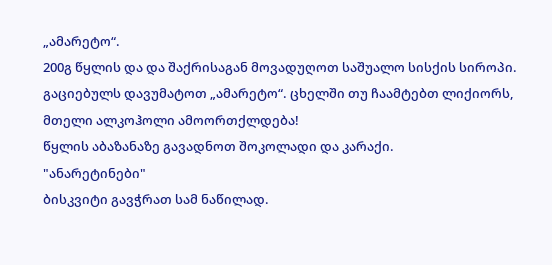„ამარეტო“.
200გ წყლის და და შაქრისაგან მოვადუღოთ საშუალო სისქის სიროპი. გაციებულს დავუმატოთ „ამარეტო“. ცხელში თუ ჩაამტებთ ლიქიორს, მთელი ალკოჰოლი ამოორთქლდება!
წყლის აბაზანაზე გავადნოთ შოკოლადი და კარაქი.
"ანარეტინები"
ბისკვიტი გავჭრათ სამ ნაწილად.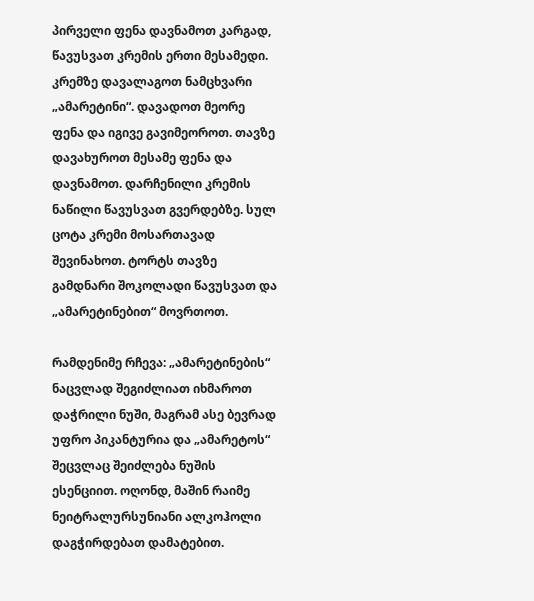პირველი ფენა დავნამოთ კარგად, წავუსვათ კრემის ერთი მესამედი. კრემზე დავალაგოთ ნამცხვარი „ამარეტინი“. დავადოთ მეორე ფენა და იგივე გავიმეოროთ. თავზე დავახუროთ მესამე ფენა და დავნამოთ. დარჩენილი კრემის ნაწილი წავუსვათ გვერდებზე. სულ ცოტა კრემი მოსართავად შევინახოთ. ტორტს თავზე გამდნარი შოკოლადი წავუსვათ და „ამარეტინებით“ მოვრთოთ.

რამდენიმე რჩევა: „ამარეტინების“ ნაცვლად შეგიძლიათ იხმაროთ დაჭრილი ნუში, მაგრამ ასე ბევრად უფრო პიკანტურია და „ამარეტოს“ შეცვლაც შეიძლება ნუშის ესენციით. ოღონდ, მაშინ რაიმე ნეიტრალურსუნიანი ალკოჰოლი დაგჭირდებათ დამატებით.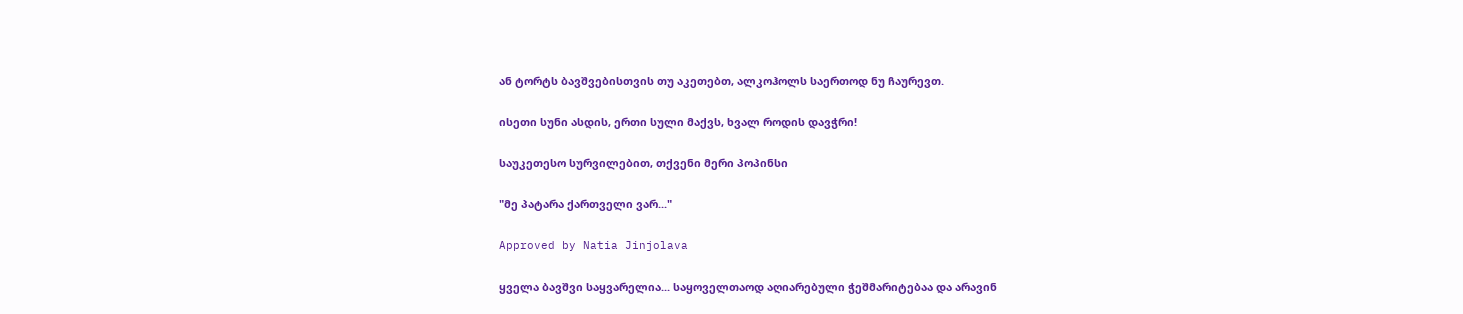ან ტორტს ბავშვებისთვის თუ აკეთებთ, ალკოჰოლს საერთოდ ნუ ჩაურევთ.

ისეთი სუნი ასდის, ერთი სული მაქვს, ხვალ როდის დავჭრი!

საუკეთესო სურვილებით, თქვენი მერი პოპინსი

"მე პატარა ქართველი ვარ..."

Approved by Natia Jinjolava

ყველა ბავშვი საყვარელია... საყოველთაოდ აღიარებული ჭეშმარიტებაა და არავინ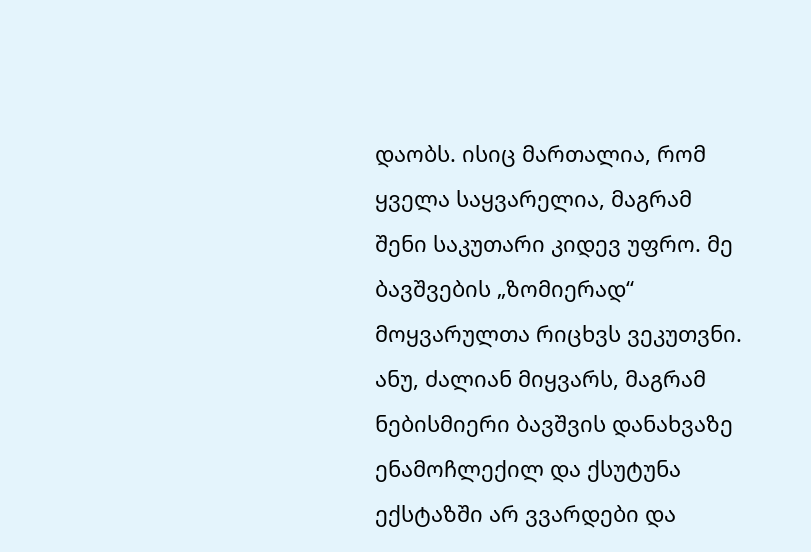დაობს. ისიც მართალია, რომ ყველა საყვარელია, მაგრამ შენი საკუთარი კიდევ უფრო. მე ბავშვების „ზომიერად“ მოყვარულთა რიცხვს ვეკუთვნი. ანუ, ძალიან მიყვარს, მაგრამ ნებისმიერი ბავშვის დანახვაზე ენამოჩლექილ და ქსუტუნა ექსტაზში არ ვვარდები და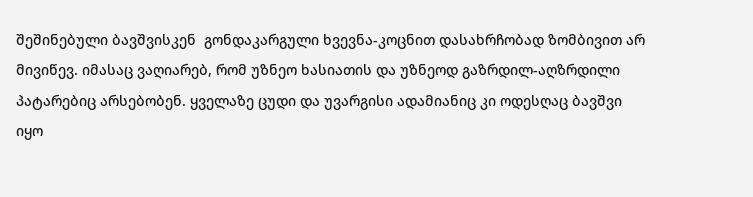შეშინებული ბავშვისკენ  გონდაკარგული ხვევნა-კოცნით დასახრჩობად ზომბივით არ მივიწევ. იმასაც ვაღიარებ, რომ უზნეო ხასიათის და უზნეოდ გაზრდილ-აღზრდილი პატარებიც არსებობენ. ყველაზე ცუდი და უვარგისი ადამიანიც კი ოდესღაც ბავშვი იყო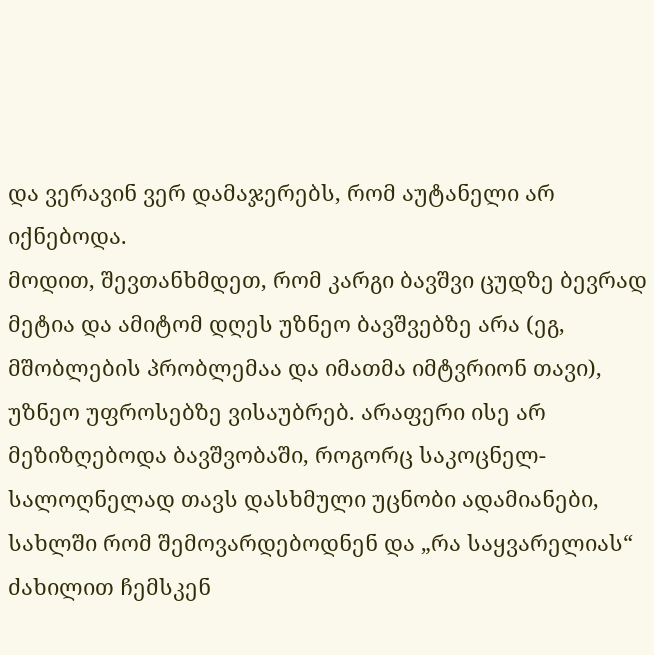და ვერავინ ვერ დამაჯერებს, რომ აუტანელი არ იქნებოდა.
მოდით, შევთანხმდეთ, რომ კარგი ბავშვი ცუდზე ბევრად მეტია და ამიტომ დღეს უზნეო ბავშვებზე არა (ეგ, მშობლების პრობლემაა და იმათმა იმტვრიონ თავი),  უზნეო უფროსებზე ვისაუბრებ. არაფერი ისე არ მეზიზღებოდა ბავშვობაში, როგორც საკოცნელ-სალოღნელად თავს დასხმული უცნობი ადამიანები, სახლში რომ შემოვარდებოდნენ და „რა საყვარელიას“ ძახილით ჩემსკენ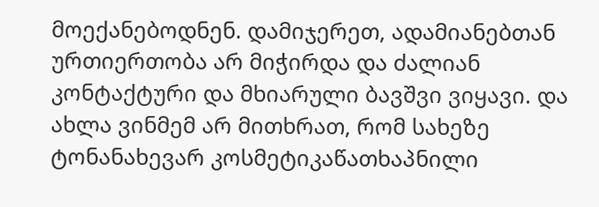მოექანებოდნენ. დამიჯერეთ, ადამიანებთან ურთიერთობა არ მიჭირდა და ძალიან კონტაქტური და მხიარული ბავშვი ვიყავი. და ახლა ვინმემ არ მითხრათ, რომ სახეზე ტონანახევარ კოსმეტიკაწათხაპნილი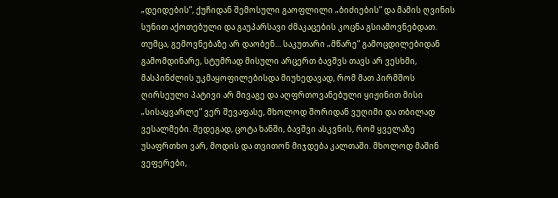„დეიდების“, ქუჩიდან შემოსული გაოფლილი „ბიძიების“ და მამის ღვინის სუნით აქოთებული და გაუპარსავი ძმაკაცების კოცნა გსიამოვნებდათ. თუმცა, გემოვნებაზე არ დაობენ... საკუთარი „მწარე“ გამოცდილებიდან გამომდინარე, სტუმრად მისული არცერთ ბავშვს თავს არ ვესხმი, მასპინძლის უკმაყოფილებისდა მიუხედავად, რომ მათ პირმშოს ღირსეული პატივი არ მივაგე და აღფრთოვანებული ყიჟინით მისი „სისაყვარლე“ ვერ შევაფასე, მხოლოდ შორიდან ვუღიმი და თბილად ვესალმები. შედეგად, ცოტა ხანში, ბავშვი ასკვნის, რომ ყველაზე უსაფრთხო ვარ, მოდის და თვითონ მიჯდება კალთაში. მხოლოდ მაშინ ვეფერები,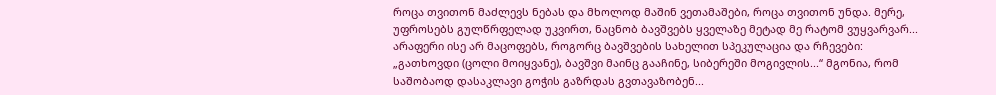როცა თვითონ მაძლევს ნებას და მხოლოდ მაშინ ვეთამაშები, როცა თვითონ უნდა. მერე, უფროსებს გულწრფელად უკვირთ, ნაცნობ ბავშვებს ყველაზე მეტად მე რატომ ვუყვარვარ...
არაფერი ისე არ მაცოფებს, როგორც ბავშვების სახელით სპეკულაცია და რჩევები: „გათხოვდი (ცოლი მოიყვანე), ბავშვი მაინც გააჩინე, სიბერეში მოგივლის...“ მგონია, რომ საშობაოდ დასაკლავი გოჭის გაზრდას გვთავაზობენ...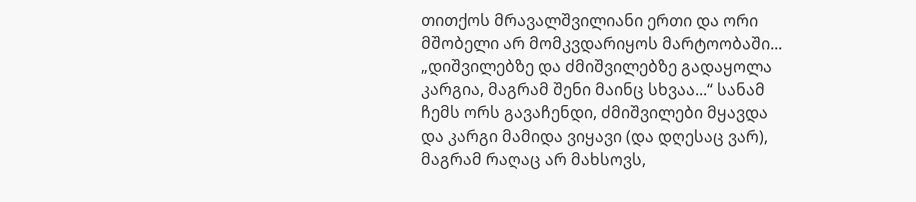თითქოს მრავალშვილიანი ერთი და ორი მშობელი არ მომკვდარიყოს მარტოობაში... „დიშვილებზე და ძმიშვილებზე გადაყოლა კარგია, მაგრამ შენი მაინც სხვაა...“ სანამ ჩემს ორს გავაჩენდი, ძმიშვილები მყავდა და კარგი მამიდა ვიყავი (და დღესაც ვარ), მაგრამ რაღაც არ მახსოვს,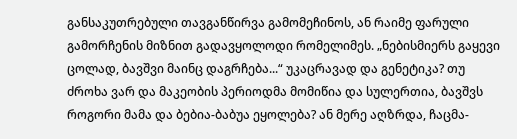განსაკუთრებული თავგანწირვა გამომეჩინოს, ან რაიმე ფარული გამორჩენის მიზნით გადავყოლოდი რომელიმეს. „ნებისმიერს გაყევი ცოლად, ბავშვი მაინც დაგრჩება...“ უკაცრავად და გენეტიკა? თუ ძროხა ვარ და მაკეობის პერიოდმა მომიწია და სულერთია, ბავშვს როგორი მამა და ბებია-ბაბუა ეყოლება? ან მერე აღზრდა, ჩაცმა-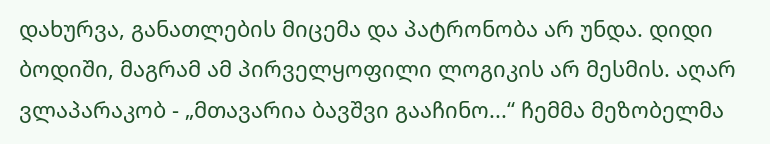დახურვა, განათლების მიცემა და პატრონობა არ უნდა. დიდი ბოდიში, მაგრამ ამ პირველყოფილი ლოგიკის არ მესმის. აღარ ვლაპარაკობ - „მთავარია ბავშვი გააჩინო...“ ჩემმა მეზობელმა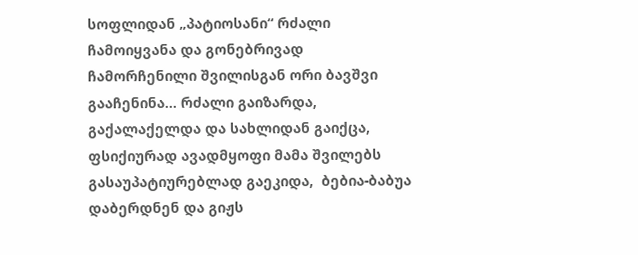სოფლიდან „პატიოსანი“ რძალი ჩამოიყვანა და გონებრივად ჩამორჩენილი შვილისგან ორი ბავშვი გააჩენინა... რძალი გაიზარდა, გაქალაქელდა და სახლიდან გაიქცა, ფსიქიურად ავადმყოფი მამა შვილებს გასაუპატიურებლად გაეკიდა,  ბებია-ბაბუა დაბერდნენ და გიჟს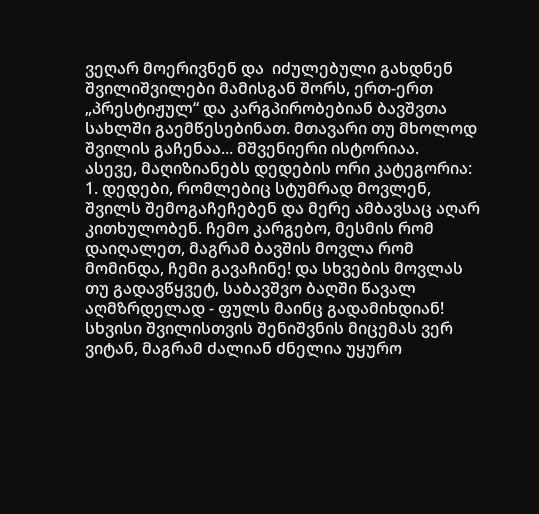ვეღარ მოერივნენ და  იძულებული გახდნენ შვილიშვილები მამისგან შორს, ერთ-ერთ „პრესტიჟულ“ და კარგპირობებიან ბავშვთა სახლში გაემწესებინათ. მთავარი თუ მხოლოდ შვილის გაჩენაა... მშვენიერი ისტორიაა.
ასევე, მაღიზიანებს დედების ორი კატეგორია:
1. დედები, რომლებიც სტუმრად მოვლენ, შვილს შემოგაჩეჩებენ და მერე ამბავსაც აღარ კითხულობენ. ჩემო კარგებო, მესმის რომ დაიღალეთ, მაგრამ ბავშის მოვლა რომ მომინდა, ჩემი გავაჩინე! და სხვების მოვლას თუ გადავწყვეტ, საბავშვო ბაღში წავალ აღმზრდელად - ფულს მაინც გადამიხდიან! სხვისი შვილისთვის შენიშვნის მიცემას ვერ ვიტან, მაგრამ ძალიან ძნელია უყურო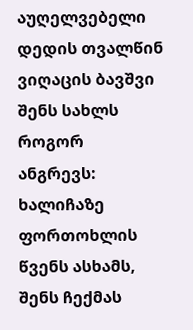აუღელვებელი დედის თვალწინ ვიღაცის ბავშვი შენს სახლს როგორ ანგრევს: ხალიჩაზე ფორთოხლის წვენს ასხამს, შენს ჩექმას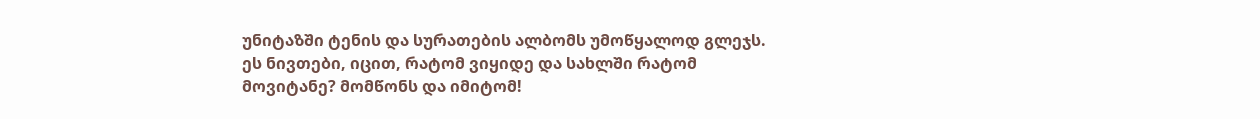უნიტაზში ტენის და სურათების ალბომს უმოწყალოდ გლეჯს. ეს ნივთები, იცით, რატომ ვიყიდე და სახლში რატომ მოვიტანე? მომწონს და იმიტომ!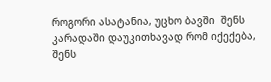როგორი ასატანია, უცხო ბავში  შენს კარადაში დაუკითხავად რომ იქექება, შენს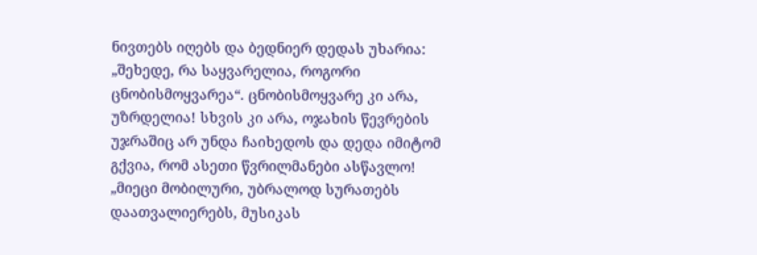ნივთებს იღებს და ბედნიერ დედას უხარია: „შეხედე, რა საყვარელია, როგორი ცნობისმოყვარეა“. ცნობისმოყვარე კი არა, უზრდელია! სხვის კი არა, ოჯახის წევრების უჯრაშიც არ უნდა ჩაიხედოს და დედა იმიტომ გქვია, რომ ასეთი წვრილმანები ასწავლო! „მიეცი მობილური, უბრალოდ სურათებს დაათვალიერებს, მუსიკას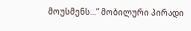მოუსმენს...“ მობილური პირადი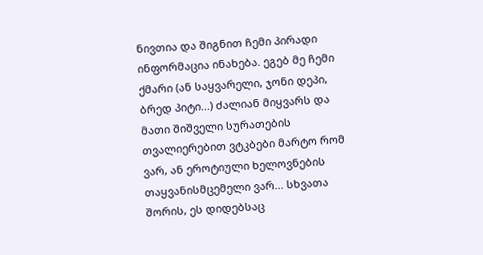ნივთია და შიგნით ჩემი პირადი ინფორმაცია ინახება. ეგებ მე ჩემი ქმარი (ან საყვარელი, ჯონი დეპი, ბრედ პიტი...) ძალიან მიყვარს და მათი შიშველი სურათების თვალიერებით ვტკბები მარტო რომ ვარ, ან ეროტიული ხელოვნების თაყვანისმცემელი ვარ... სხვათა შორის, ეს დიდებსაც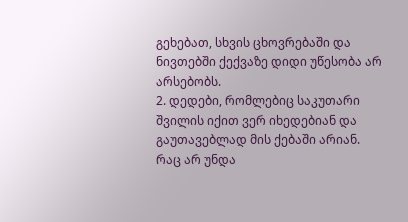გეხებათ, სხვის ცხოვრებაში და ნივთებში ქექვაზე დიდი უწესობა არ არსებობს.
2. დედები, რომლებიც საკუთარი შვილის იქით ვერ იხედებიან და გაუთავებლად მის ქებაში არიან. რაც არ უნდა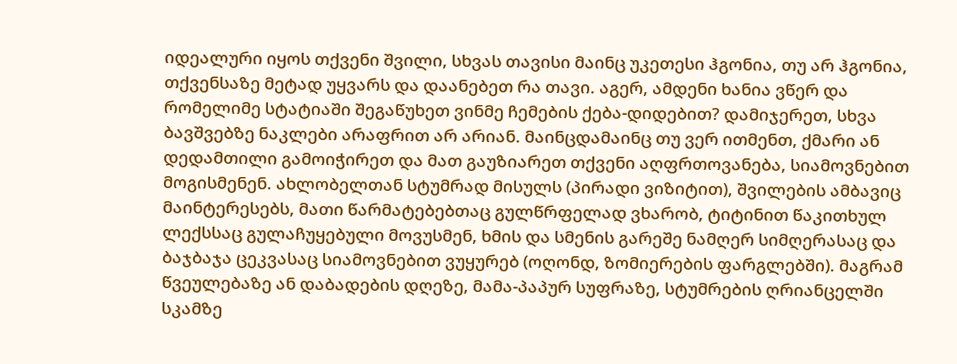იდეალური იყოს თქვენი შვილი, სხვას თავისი მაინც უკეთესი ჰგონია, თუ არ ჰგონია, თქვენსაზე მეტად უყვარს და დაანებეთ რა თავი. აგერ, ამდენი ხანია ვწერ და რომელიმე სტატიაში შეგაწუხეთ ვინმე ჩემების ქება-დიდებით? დამიჯერეთ, სხვა ბავშვებზე ნაკლები არაფრით არ არიან. მაინცდამაინც თუ ვერ ითმენთ, ქმარი ან დედამთილი გამოიჭირეთ და მათ გაუზიარეთ თქვენი აღფრთოვანება, სიამოვნებით მოგისმენენ. ახლობელთან სტუმრად მისულს (პირადი ვიზიტით), შვილების ამბავიც მაინტერესებს, მათი წარმატებებთაც გულწრფელად ვხარობ, ტიტინით წაკითხულ ლექსსაც გულაჩუყებული მოვუსმენ, ხმის და სმენის გარეშე ნამღერ სიმღერასაც და ბაჯბაჯა ცეკვასაც სიამოვნებით ვუყურებ (ოღონდ, ზომიერების ფარგლებში). მაგრამ წვეულებაზე ან დაბადების დღეზე, მამა-პაპურ სუფრაზე, სტუმრების ღრიანცელში სკამზე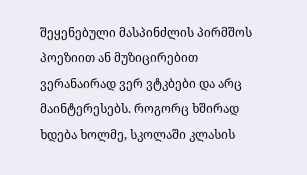შეყენებული მასპინძლის პირმშოს პოეზიით ან მუზიცირებით ვერანაირად ვერ ვტკბები და არც მაინტერესებს. როგორც ხშირად ხდება ხოლმე, სკოლაში კლასის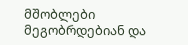მშობლები მეგობრდებიან და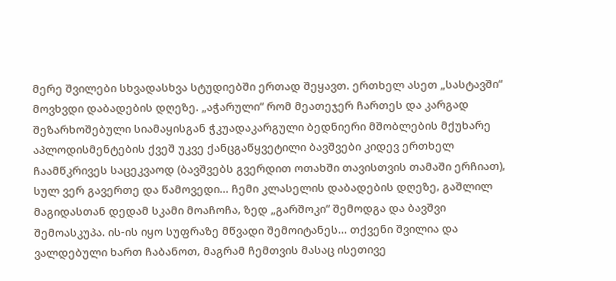მერე შვილები სხვადასხვა სტუდიებში ერთად შეყავთ. ერთხელ ასეთ „სასტავში“ მოვხვდი დაბადების დღეზე. „აჭარული“ რომ მეათეჯერ ჩართეს და კარგად შეზარხოშებული სიამაყისგან ჭკუადაკარგული ბედნიერი მშობლების მქუხარე აპლოდისმენტების ქვეშ უკვე ქანცგაწყვეტილი ბავშვები კიდევ ერთხელ ჩაამწკრივეს საცეკვაოდ (ბავშვებს გვერდით ოთახში თავისთვის თამაში ერჩიათ), სულ ვერ გავერთე და წამოვედი... ჩემი კლასელის დაბადების დღეზე, გაშლილ მაგიდასთან დედამ სკამი მოაჩოჩა, ზედ „გარშოკი“ შემოდგა და ბავშვი შემოასკუპა. ის-ის იყო სუფრაზე მწვადი შემოიტანეს... თქვენი შვილია და ვალდებული ხართ ჩაბანოთ, მაგრამ ჩემთვის მასაც ისეთივე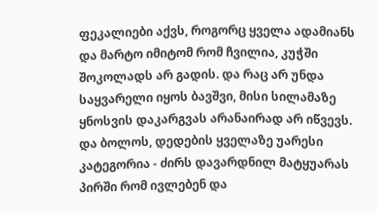ფეკალიები აქვს, როგორც ყველა ადამიანს და მარტო იმიტომ რომ ჩვილია, კუჭში შოკოლადს არ გადის. და რაც არ უნდა საყვარელი იყოს ბავშვი, მისი სილამაზე ყნოსვის დაკარგვას არანაირად არ იწვევს.
და ბოლოს, დედების ყველაზე უარესი კატეგორია - ძირს დავარდნილ მატყუარას პირში რომ ივლებენ და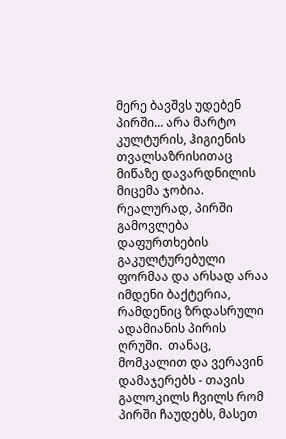მერე ბავშვს უდებენ პირში... არა მარტო კულტურის, ჰიგიენის თვალსაზრისითაც მიწაზე დავარდნილის მიცემა ჯობია. რეალურად, პირში გამოვლება დაფურთხების გაკულტურებული ფორმაა და არსად არაა იმდენი ბაქტერია, რამდენიც ზრდასრული ადამიანის პირის ღრუში.  თანაც, მომკალით და ვერავინ დამაჯერებს - თავის გალოკილს ჩვილს რომ პირში ჩაუდებს, მასეთ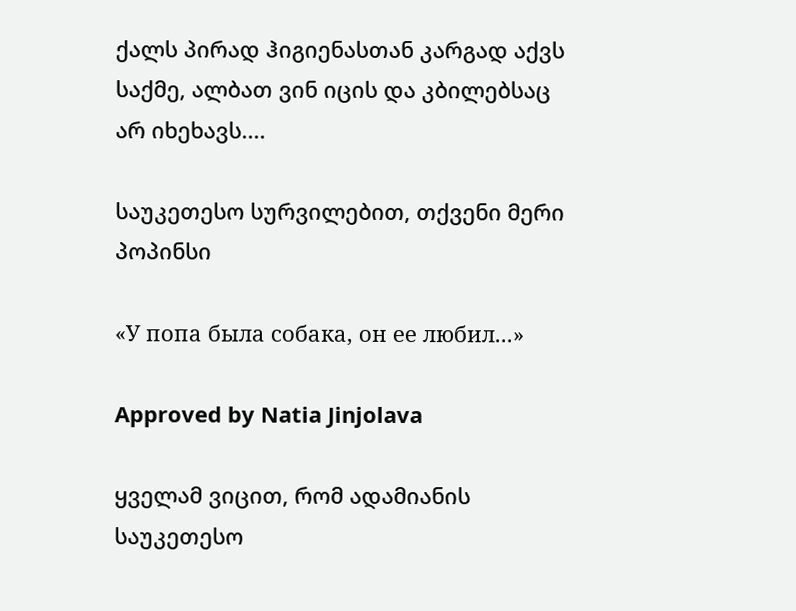ქალს პირად ჰიგიენასთან კარგად აქვს საქმე, ალბათ ვინ იცის და კბილებსაც არ იხეხავს....

საუკეთესო სურვილებით, თქვენი მერი პოპინსი

«У попа была собака, он ее любил...»

Approved by Natia Jinjolava

ყველამ ვიცით, რომ ადამიანის საუკეთესო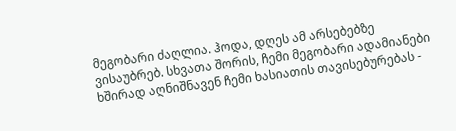მეგობარი ძაღლია. ჰოდა, დღეს ამ არსებებზე ვისაუბრებ. სხვათა შორის, ჩემი მეგობარი ადამიანები ხშირად აღნიშნავენ ჩემი ხასიათის თავისებურებას -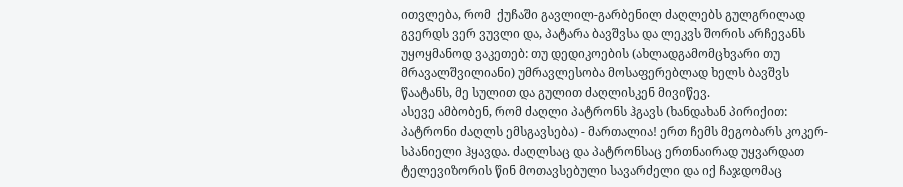ითვლება, რომ  ქუჩაში გავლილ-გარბენილ ძაღლებს გულგრილად გვერდს ვერ ვუვლი და, პატარა ბავშვსა და ლეკვს შორის არჩევანს უყოყმანოდ ვაკეთებ: თუ დედიკოების (ახლადგამომცხვარი თუ მრავალშვილიანი) უმრავლესობა მოსაფერებლად ხელს ბავშვს წაატანს, მე სულით და გულით ძაღლისკენ მივიწევ.
ასევე ამბობენ, რომ ძაღლი პატრონს ჰგავს (ხანდახან პირიქით: პატრონი ძაღლს ემსგავსება) - მართალია! ერთ ჩემს მეგობარს კოკერ-სპანიელი ჰყავდა. ძაღლსაც და პატრონსაც ერთნაირად უყვარდათ ტელევიზორის წინ მოთავსებული სავარძელი და იქ ჩაჯდომაც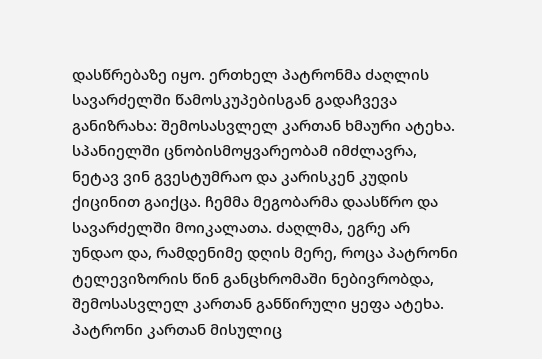დასწრებაზე იყო. ერთხელ პატრონმა ძაღლის სავარძელში წამოსკუპებისგან გადაჩვევა განიზრახა: შემოსასვლელ კართან ხმაური ატეხა. სპანიელში ცნობისმოყვარეობამ იმძლავრა, ნეტავ ვინ გვესტუმრაო და კარისკენ კუდის ქიცინით გაიქცა. ჩემმა მეგობარმა დაასწრო და სავარძელში მოიკალათა. ძაღლმა, ეგრე არ უნდაო და, რამდენიმე დღის მერე, როცა პატრონი ტელევიზორის წინ განცხრომაში ნებივრობდა, შემოსასვლელ კართან განწირული ყეფა ატეხა. პატრონი კართან მისულიც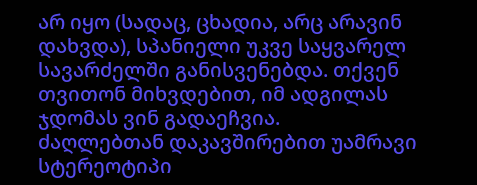არ იყო (სადაც, ცხადია, არც არავინ დახვდა), სპანიელი უკვე საყვარელ სავარძელში განისვენებდა. თქვენ თვითონ მიხვდებით, იმ ადგილას ჯდომას ვინ გადაეჩვია.
ძაღლებთან დაკავშირებით უამრავი სტერეოტიპი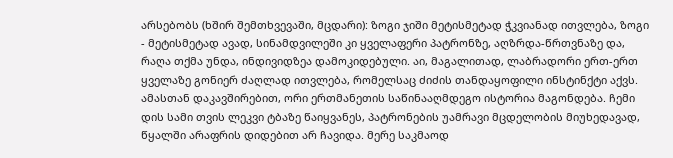არსებობს (ხშირ შემთხვევაში, მცდარი): ზოგი ჯიში მეტისმეტად ჭკვიანად ითვლება, ზოგი - მეტისმეტად ავად, სინამდვილეში კი ყველაფერი პატრონზე, აღზრდა-წრთვნაზე და, რაღა თქმა უნდა, ინდივიდზეა დამოკიდებული. აი, მაგალითად, ლაბრადორი ერთ-ერთ ყველაზე გონიერ ძაღლად ითვლება, რომელსაც ძიძის თანდაყოფილი ინსტინქტი აქვს.
ამასთან დაკავშირებით, ორი ერთმანეთის საწინააღმდეგო ისტორია მაგონდება. ჩემი დის სამი თვის ლეკვი ტბაზე წაიყვანეს, პატრონების უამრავი მცდელობის მიუხედავად, წყალში არაფრის დიდებით არ ჩავიდა. მერე საკმაოდ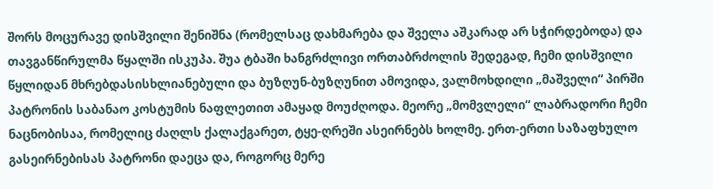შორს მოცურავე დისშვილი შენიშნა (რომელსაც დახმარება და შველა აშკარად არ სჭირდებოდა) და თავგანწირულმა წყალში ისკუპა. შუა ტბაში ხანგრძლივი ორთაბრძოლის შედეგად, ჩემი დისშვილი წყლიდან მხრებდასისხლიანებული და ბუზღუნ-ბუზღუნით ამოვიდა, ვალმოხდილი „მაშველი“ პირში პატრონის საბანაო კოსტუმის ნაფლეთით ამაყად მოუძღოდა. მეორე „მომვლელი“ ლაბრადორი ჩემი ნაცნობისაა, რომელიც ძაღლს ქალაქგარეთ, ტყე-ღრეში ასეირნებს ხოლმე. ერთ-ერთი საზაფხულო გასეირნებისას პატრონი დაეცა და, როგორც მერე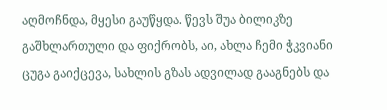აღმოჩნდა, მყესი გაუწყდა. წევს შუა ბილიკზე გაშხლართული და ფიქრობს, აი, ახლა ჩემი ჭკვიანი ცუგა გაიქცევა, სახლის გზას ადვილად გააგნებს და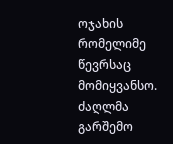ოჯახის რომელიმე წევრსაც მომიყვანსო. ძაღლმა გარშემო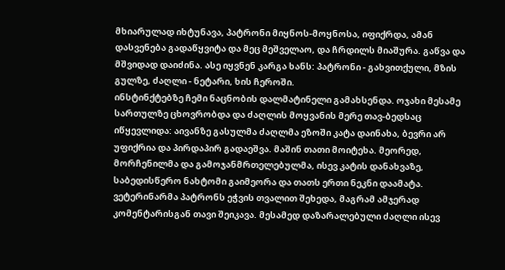მხიარულად იხტუნავა, პატრონი მიყნოს-მოყნოსა, იფიქრდა, ამან დასვენება გადაწყვიტა და მეც მეშველაო, და ჩრდილს მიაშურა. გაწვა და მშვიდად დაიძინა. ასე იყვნენ კარგა ხანს: პატრონი - გახვითქული, მზის გულზე, ძაღლი - ნეტარი, ხის ჩეროში.
ინსტინქტებზე ჩემი ნაცნობის დალმატინელი გამახსენდა. ოჯახი მესამე სართულზე ცხოვრობდა და ძაღლის მოყვანის მერე თავ-ბედსაც იწყევლიდა: აივანზე გასულმა ძაღლმა ეზოში კატა დაინახა, ბევრი არ უფიქრია და პირდაპირ გადაეშვა. მაშინ თათი მოიტეხა. მეორედ, მორჩენილმა და გამოჯანმრთელებულმა, ისევ კატის დანახვაზე, საბედისწერო ნახტომი გაიმეორა და თათს ერთი ნეკნი დაამატა. ვეტერინარმა პატრონს ეჭვის თვალით შეხედა, მაგრამ ამჯერად კომენტარისგან თავი შეიკავა. მესამედ დაზარალებული ძაღლი ისევ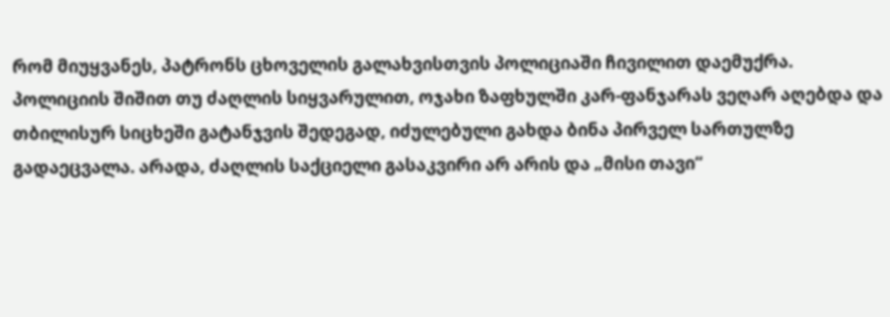რომ მიუყვანეს, პატრონს ცხოველის გალახვისთვის პოლიციაში ჩივილით დაემუქრა. პოლიციის შიშით თუ ძაღლის სიყვარულით, ოჯახი ზაფხულში კარ-ფანჯარას ვეღარ აღებდა და თბილისურ სიცხეში გატანჯვის შედეგად, იძულებული გახდა ბინა პირველ სართულზე გადაეცვალა. არადა, ძაღლის საქციელი გასაკვირი არ არის და „მისი თავი“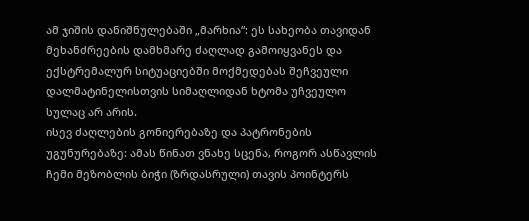ამ ჯიშის დანიშნულებაში „მარხია“: ეს სახეობა თავიდან მეხანძრეების დამხმარე ძაღლად გამოიყვანეს და ექსტრემალურ სიტუაციებში მოქმედებას შეჩვეული დალმატინელისთვის სიმაღლიდან ხტომა უჩვეულო სულაც არ არის.
ისევ ძაღლების გონიერებაზე და პატრონების უგუნურებაზე: ამას წინათ ვნახე სცენა, როგორ ასწავლის ჩემი მეზობლის ბიჭი (ზრდასრული) თავის პოინტერს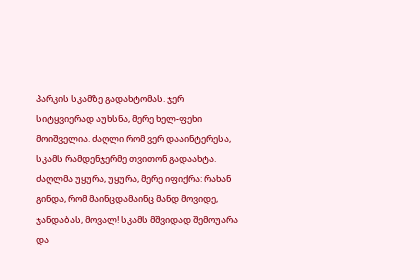პარკის სკამზე გადახტომას. ჯერ სიტყვიერად აუხსნა, მერე ხელ-ფეხი მოიშველია. ძაღლი რომ ვერ დააინტერესა, სკამს რამდენჯერმე თვითონ გადაახტა. ძაღლმა უყურა, უყურა, მერე იფიქრა: რახან გინდა, რომ მაინცდამაინც მანდ მოვიდე, ჯანდაბას, მოვალ! სკამს მშვიდად შემოუარა და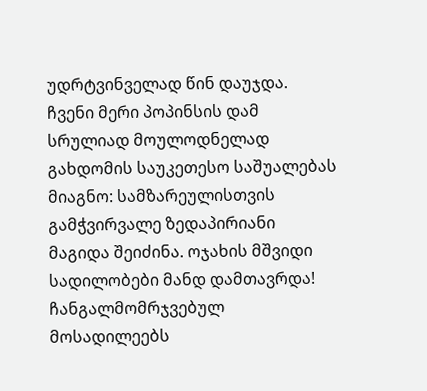უდრტვინველად წინ დაუჯდა.
ჩვენი მერი პოპინსის დამ სრულიად მოულოდნელად გახდომის საუკეთესო საშუალებას მიაგნო: სამზარეულისთვის გამჭვირვალე ზედაპირიანი მაგიდა შეიძინა. ოჯახის მშვიდი სადილობები მანდ დამთავრდა! ჩანგალმომრჯვებულ მოსადილეებს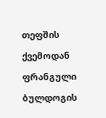თეფშის ქვემოდან ფრანგული ბულდოგის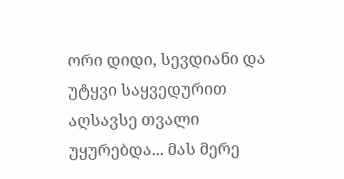ორი დიდი, სევდიანი და უტყვი საყვედურით აღსავსე თვალი უყურებდა... მას მერე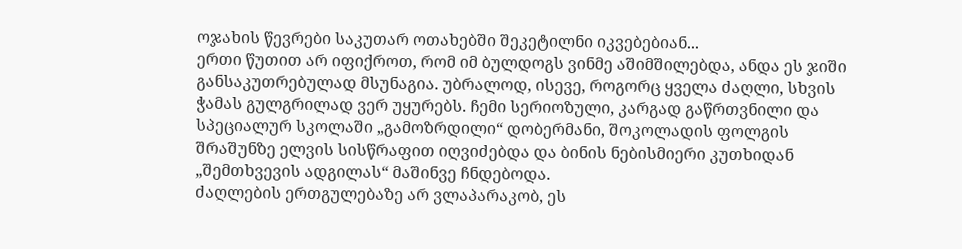ოჯახის წევრები საკუთარ ოთახებში შეკეტილნი იკვებებიან...
ერთი წუთით არ იფიქროთ, რომ იმ ბულდოგს ვინმე აშიმშილებდა, ანდა ეს ჯიში განსაკუთრებულად მსუნაგია. უბრალოდ, ისევე, როგორც ყველა ძაღლი, სხვის ჭამას გულგრილად ვერ უყურებს. ჩემი სერიოზული, კარგად გაწრთვნილი და სპეციალურ სკოლაში „გამოზრდილი“ დობერმანი, შოკოლადის ფოლგის შრაშუნზე ელვის სისწრაფით იღვიძებდა და ბინის ნებისმიერი კუთხიდან „შემთხვევის ადგილას“ მაშინვე ჩნდებოდა.
ძაღლების ერთგულებაზე არ ვლაპარაკობ, ეს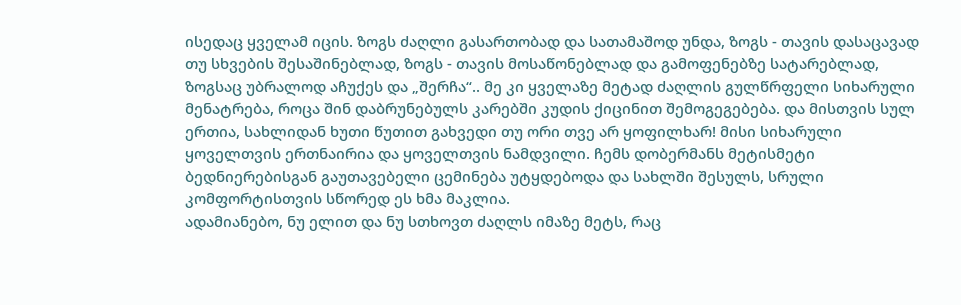ისედაც ყველამ იცის. ზოგს ძაღლი გასართობად და სათამაშოდ უნდა, ზოგს - თავის დასაცავად თუ სხვების შესაშინებლად, ზოგს - თავის მოსაწონებლად და გამოფენებზე სატარებლად, ზოგსაც უბრალოდ აჩუქეს და „შერჩა“.. მე კი ყველაზე მეტად ძაღლის გულწრფელი სიხარული მენატრება, როცა შინ დაბრუნებულს კარებში კუდის ქიცინით შემოგეგებება. და მისთვის სულ ერთია, სახლიდან ხუთი წუთით გახვედი თუ ორი თვე არ ყოფილხარ! მისი სიხარული ყოველთვის ერთნაირია და ყოველთვის ნამდვილი. ჩემს დობერმანს მეტისმეტი ბედნიერებისგან გაუთავებელი ცემინება უტყდებოდა და სახლში შესულს, სრული კომფორტისთვის სწორედ ეს ხმა მაკლია.
ადამიანებო, ნუ ელით და ნუ სთხოვთ ძაღლს იმაზე მეტს, რაც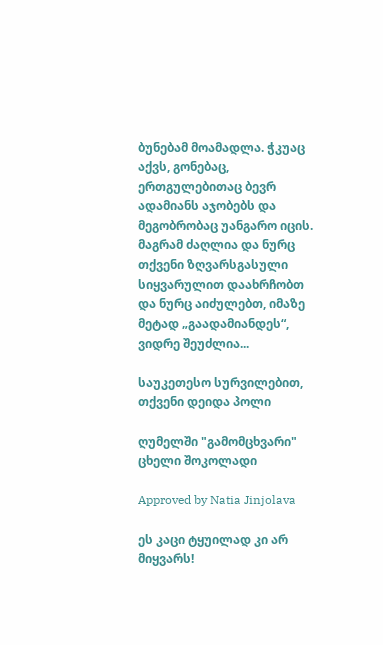ბუნებამ მოამადლა. ჭკუაც აქვს, გონებაც, ერთგულებითაც ბევრ ადამიანს აჯობებს და მეგობრობაც უანგარო იცის. მაგრამ ძაღლია და ნურც თქვენი ზღვარსგასული სიყვარულით დაახრჩობთ და ნურც აიძულებთ, იმაზე მეტად „გაადამიანდეს“, ვიდრე შეუძლია...

საუკეთესო სურვილებით, თქვენი დეიდა პოლი

ღუმელში "გამომცხვარი" ცხელი შოკოლადი

Approved by Natia Jinjolava

ეს კაცი ტყუილად კი არ მიყვარს!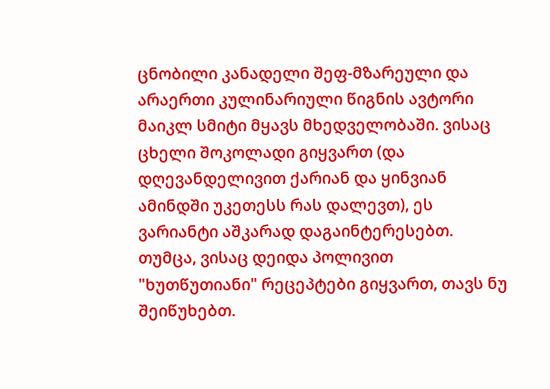ცნობილი კანადელი შეფ-მზარეული და არაერთი კულინარიული წიგნის ავტორი მაიკლ სმიტი მყავს მხედველობაში. ვისაც ცხელი შოკოლადი გიყვართ (და დღევანდელივით ქარიან და ყინვიან ამინდში უკეთესს რას დალევთ), ეს ვარიანტი აშკარად დაგაინტერესებთ. თუმცა, ვისაც დეიდა პოლივით "ხუთწუთიანი" რეცეპტები გიყვართ, თავს ნუ შეიწუხებთ.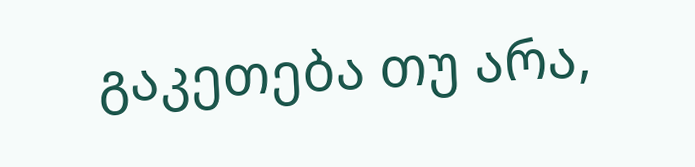გაკეთება თუ არა,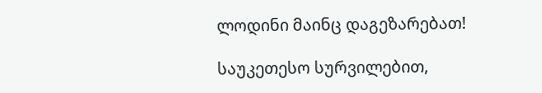ლოდინი მაინც დაგეზარებათ!

საუკეთესო სურვილებით,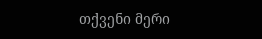თქვენი მერი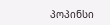პოპინსი